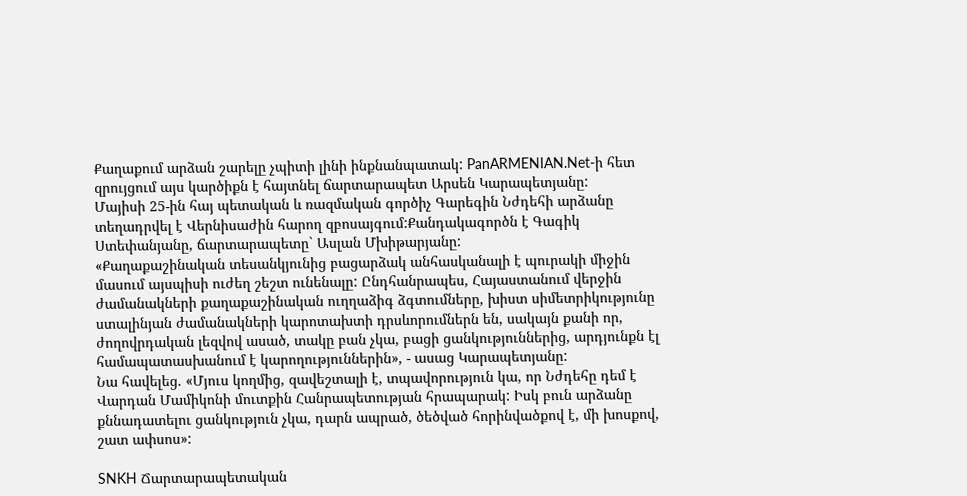Քաղաքում արձան շարելը չպիտի լինի ինքնանպատակ: PanARMENIAN.Net-ի հետ զրույցում այս կարծիքն է հայտնել ճարտարապետ Արսեն Կարապետյանը:
Մայիսի 25-ին հայ պետական և ռազմական գործիչ Գարեգին Նժդեհի արձանը տեղադրվել է Վերնիսաժին հարող զբոսայգում:Քանդակագործն է Գագիկ Ստեփանյանը, ճարտարապետը` Ասլան Մխիթարյանը:
«Քաղաքաշինական տեսանկյունից բացարձակ անհասկանալի է պուրակի միջին մասում այսպիսի ուժեղ շեշտ ունենալը: Ընդհանրապես, Հայաստանում վերջին ժամանակների քաղաքաշինական ուղղաձիգ ձգտումները, խիստ սիմետրիկությունը ստալինյան ժամանակների կարոտախտի դրսևորումներն են, սակայն քանի որ, ժողովրդական լեզվով ասած, տակը բան չկա, բացի ցանկություններից, արդյունքն էլ համապատասխանում է կարողություններին», - ասաց Կարապետյանը:
Նա հավելեց. «Մյուս կողմից, զավեշտալի է, տպավորություն կա, որ Նժդեհը դեմ է Վարդան Մամիկոնի մուտքին Հանրապետության հրապարակ: Իսկ բուն արձանը քննադատելու ցանկություն չկա, դարն ապրած, ծեծված հորինվածքով է, մի խոսքով, շատ ափսոս»:

SNKH Ճարտարապետական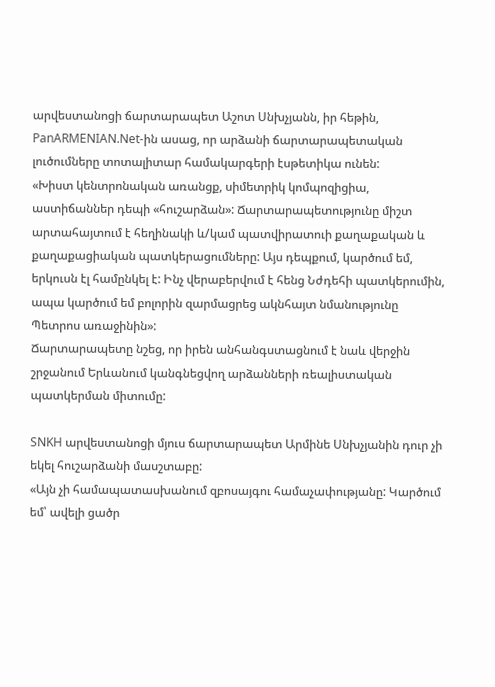արվեստանոցի ճարտարապետ Աշոտ Սնխչյանն, իր հեթին, PanARMENIAN.Net-ին ասաց, որ արձանի ճարտարապետական լուծումները տոտալիտար համակարգերի էսթետիկա ունեն:
«Խիստ կենտրոնական առանցք, սիմետրիկ կոմպոզիցիա, աստիճաններ դեպի «հուշարձան»: Ճարտարապետությունը միշտ արտահայտում է հեղինակի և/կամ պատվիրատուի քաղաքական և քաղաքացիական պատկերացումները: Այս դեպքում, կարծում եմ, երկուսն էլ համընկել է: Ինչ վերաբերվում է հենց Նժդեհի պատկերումին, ապա կարծում եմ բոլորին զարմացրեց ակնհայտ նմանությունը Պետրոս առաջինին»:
Ճարտարապետը նշեց, որ իրեն անհանգստացնում է նաև վերջին շրջանում Երևանում կանգնեցվող արձանների ռեալիստական պատկերման միտումը:

SNKH արվեստանոցի մյուս ճարտարապետ Արմինե Սնխչյանին դուր չի եկել հուշարձանի մասշտաբը:
«Այն չի համապատասխանում զբոսայգու համաչափությանը: Կարծում եմ՝ ավելի ցածր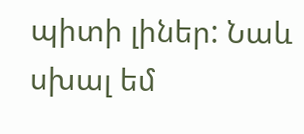պիտի լիներ: Նաև սխալ եմ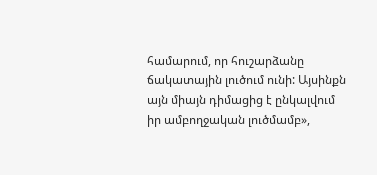համարում, որ հուշարձանը ճակատային լուծում ունի: Այսինքն այն միայն դիմացից է ընկալվում իր ամբողջական լուծմամբ»,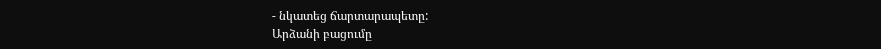- նկատեց ճարտարապետը:
Արձանի բացումը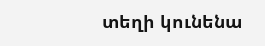տեղի կունենա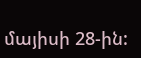մայիսի 28-ին: